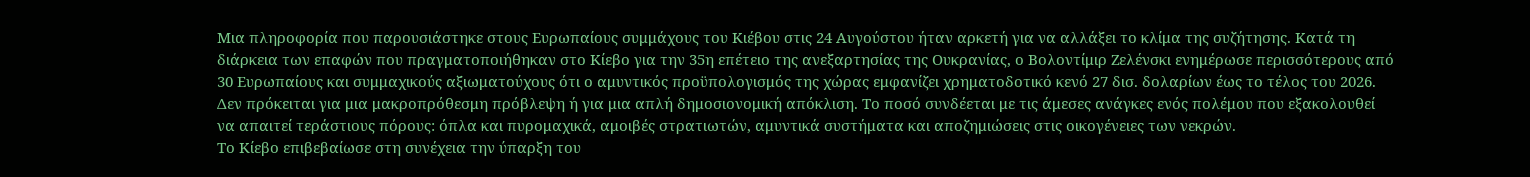Μια πληροφορία που παρουσιάστηκε στους Ευρωπαίους συμμάχους του Κιέβου στις 24 Αυγούστου ήταν αρκετή για να αλλάξει το κλίμα της συζήτησης. Κατά τη διάρκεια των επαφών που πραγματοποιήθηκαν στο Κίεβο για την 35η επέτειο της ανεξαρτησίας της Ουκρανίας, ο Βολοντίμιρ Ζελένσκι ενημέρωσε περισσότερους από 30 Ευρωπαίους και συμμαχικούς αξιωματούχους ότι ο αμυντικός προϋπολογισμός της χώρας εμφανίζει χρηματοδοτικό κενό 27 δισ. δολαρίων έως το τέλος του 2026.
Δεν πρόκειται για μια μακροπρόθεσμη πρόβλεψη ή για μια απλή δημοσιονομική απόκλιση. Το ποσό συνδέεται με τις άμεσες ανάγκες ενός πολέμου που εξακολουθεί να απαιτεί τεράστιους πόρους: όπλα και πυρομαχικά, αμοιβές στρατιωτών, αμυντικά συστήματα και αποζημιώσεις στις οικογένειες των νεκρών.
Το Κίεβο επιβεβαίωσε στη συνέχεια την ύπαρξη του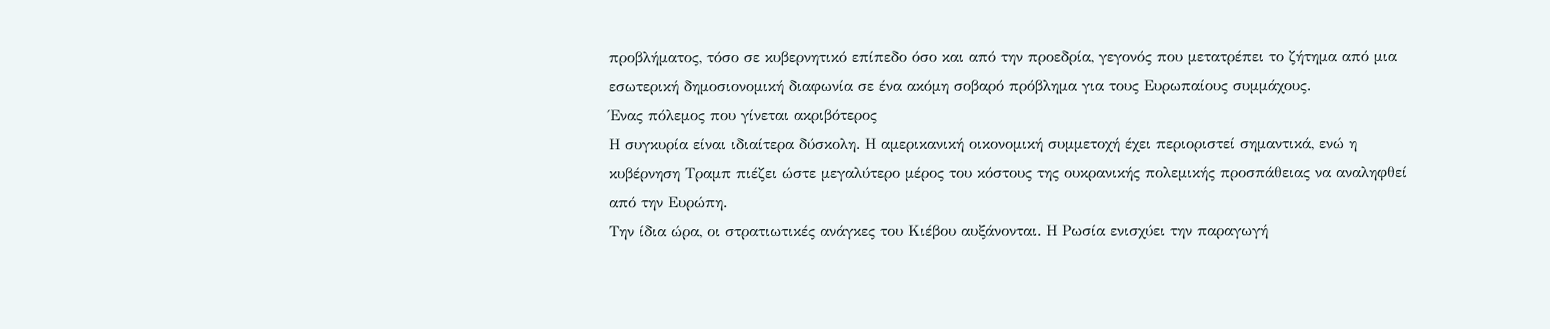προβλήματος, τόσο σε κυβερνητικό επίπεδο όσο και από την προεδρία, γεγονός που μετατρέπει το ζήτημα από μια εσωτερική δημοσιονομική διαφωνία σε ένα ακόμη σοβαρό πρόβλημα για τους Ευρωπαίους συμμάχους.
Ένας πόλεμος που γίνεται ακριβότερος
Η συγκυρία είναι ιδιαίτερα δύσκολη. Η αμερικανική οικονομική συμμετοχή έχει περιοριστεί σημαντικά, ενώ η κυβέρνηση Τραμπ πιέζει ώστε μεγαλύτερο μέρος του κόστους της ουκρανικής πολεμικής προσπάθειας να αναληφθεί από την Ευρώπη.
Την ίδια ώρα, οι στρατιωτικές ανάγκες του Κιέβου αυξάνονται. Η Ρωσία ενισχύει την παραγωγή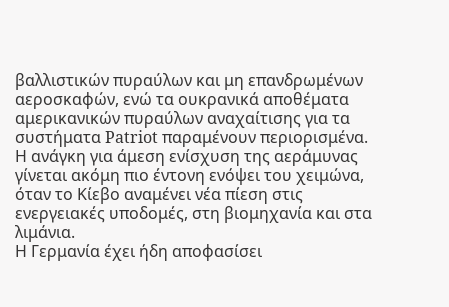βαλλιστικών πυραύλων και μη επανδρωμένων αεροσκαφών, ενώ τα ουκρανικά αποθέματα αμερικανικών πυραύλων αναχαίτισης για τα συστήματα Patriot παραμένουν περιορισμένα.
Η ανάγκη για άμεση ενίσχυση της αεράμυνας γίνεται ακόμη πιο έντονη ενόψει του χειμώνα, όταν το Κίεβο αναμένει νέα πίεση στις ενεργειακές υποδομές, στη βιομηχανία και στα λιμάνια.
Η Γερμανία έχει ήδη αποφασίσει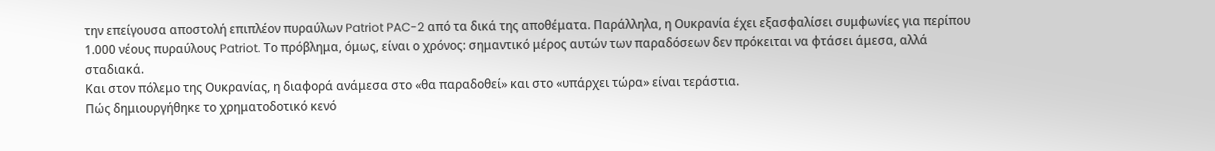την επείγουσα αποστολή επιπλέον πυραύλων Patriot PAC-2 από τα δικά της αποθέματα. Παράλληλα, η Ουκρανία έχει εξασφαλίσει συμφωνίες για περίπου 1.000 νέους πυραύλους Patriot. Το πρόβλημα, όμως, είναι ο χρόνος: σημαντικό μέρος αυτών των παραδόσεων δεν πρόκειται να φτάσει άμεσα, αλλά σταδιακά.
Και στον πόλεμο της Ουκρανίας, η διαφορά ανάμεσα στο «θα παραδοθεί» και στο «υπάρχει τώρα» είναι τεράστια.
Πώς δημιουργήθηκε το χρηματοδοτικό κενό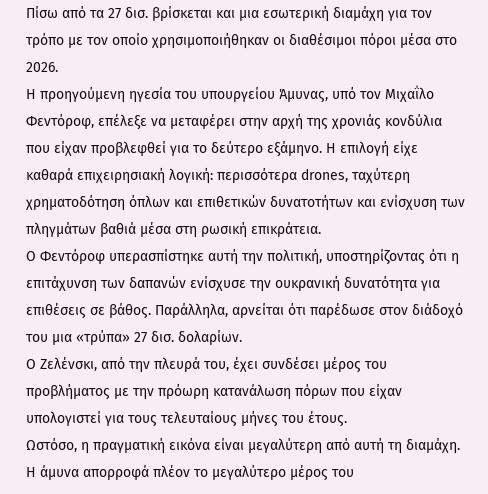Πίσω από τα 27 δισ. βρίσκεται και μια εσωτερική διαμάχη για τον τρόπο με τον οποίο χρησιμοποιήθηκαν οι διαθέσιμοι πόροι μέσα στο 2026.
Η προηγούμενη ηγεσία του υπουργείου Άμυνας, υπό τον Μιχαΐλο Φεντόροφ, επέλεξε να μεταφέρει στην αρχή της χρονιάς κονδύλια που είχαν προβλεφθεί για το δεύτερο εξάμηνο. Η επιλογή είχε καθαρά επιχειρησιακή λογική: περισσότερα drones, ταχύτερη χρηματοδότηση όπλων και επιθετικών δυνατοτήτων και ενίσχυση των πληγμάτων βαθιά μέσα στη ρωσική επικράτεια.
Ο Φεντόροφ υπερασπίστηκε αυτή την πολιτική, υποστηρίζοντας ότι η επιτάχυνση των δαπανών ενίσχυσε την ουκρανική δυνατότητα για επιθέσεις σε βάθος. Παράλληλα, αρνείται ότι παρέδωσε στον διάδοχό του μια «τρύπα» 27 δισ. δολαρίων.
Ο Ζελένσκι, από την πλευρά του, έχει συνδέσει μέρος του προβλήματος με την πρόωρη κατανάλωση πόρων που είχαν υπολογιστεί για τους τελευταίους μήνες του έτους.
Ωστόσο, η πραγματική εικόνα είναι μεγαλύτερη από αυτή τη διαμάχη.
Η άμυνα απορροφά πλέον το μεγαλύτερο μέρος του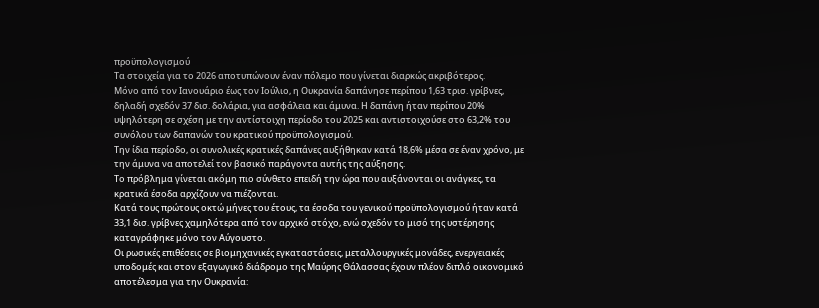προϋπολογισμού
Τα στοιχεία για το 2026 αποτυπώνουν έναν πόλεμο που γίνεται διαρκώς ακριβότερος.
Μόνο από τον Ιανουάριο έως τον Ιούλιο, η Ουκρανία δαπάνησε περίπου 1,63 τρισ. γρίβνες, δηλαδή σχεδόν 37 δισ. δολάρια, για ασφάλεια και άμυνα. Η δαπάνη ήταν περίπου 20% υψηλότερη σε σχέση με την αντίστοιχη περίοδο του 2025 και αντιστοιχούσε στο 63,2% του συνόλου των δαπανών του κρατικού προϋπολογισμού.
Την ίδια περίοδο, οι συνολικές κρατικές δαπάνες αυξήθηκαν κατά 18,6% μέσα σε έναν χρόνο, με την άμυνα να αποτελεί τον βασικό παράγοντα αυτής της αύξησης.
Το πρόβλημα γίνεται ακόμη πιο σύνθετο επειδή την ώρα που αυξάνονται οι ανάγκες, τα κρατικά έσοδα αρχίζουν να πιέζονται.
Κατά τους πρώτους οκτώ μήνες του έτους, τα έσοδα του γενικού προϋπολογισμού ήταν κατά 33,1 δισ. γρίβνες χαμηλότερα από τον αρχικό στόχο, ενώ σχεδόν το μισό της υστέρησης καταγράφηκε μόνο τον Αύγουστο.
Οι ρωσικές επιθέσεις σε βιομηχανικές εγκαταστάσεις, μεταλλουργικές μονάδες, ενεργειακές υποδομές και στον εξαγωγικό διάδρομο της Μαύρης Θάλασσας έχουν πλέον διπλό οικονομικό αποτέλεσμα για την Ουκρανία: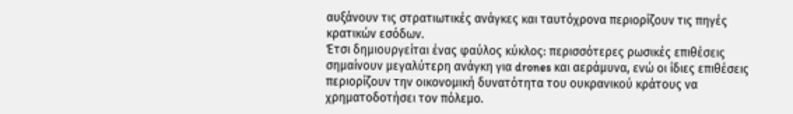αυξάνουν τις στρατιωτικές ανάγκες και ταυτόχρονα περιορίζουν τις πηγές κρατικών εσόδων.
Έτσι δημιουργείται ένας φαύλος κύκλος: περισσότερες ρωσικές επιθέσεις σημαίνουν μεγαλύτερη ανάγκη για drones και αεράμυνα, ενώ οι ίδιες επιθέσεις περιορίζουν την οικονομική δυνατότητα του ουκρανικού κράτους να χρηματοδοτήσει τον πόλεμο.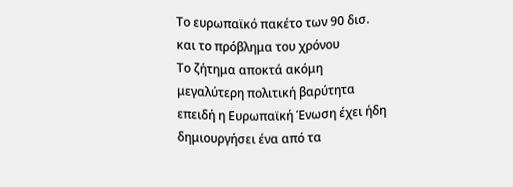Το ευρωπαϊκό πακέτο των 90 δισ. και το πρόβλημα του χρόνου
Το ζήτημα αποκτά ακόμη μεγαλύτερη πολιτική βαρύτητα επειδή η Ευρωπαϊκή Ένωση έχει ήδη δημιουργήσει ένα από τα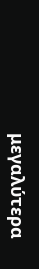μεγαλύτερα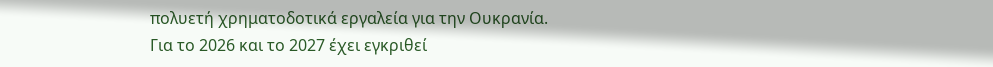πολυετή χρηματοδοτικά εργαλεία για την Ουκρανία.
Για το 2026 και το 2027 έχει εγκριθεί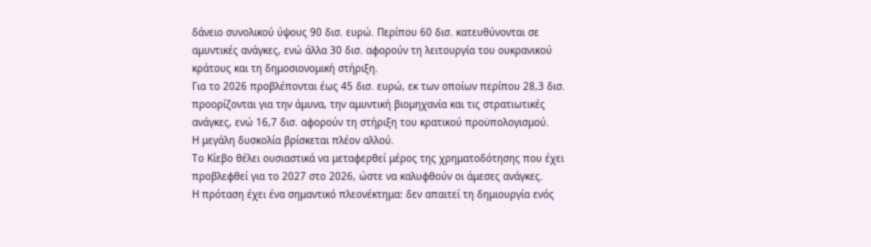δάνειο συνολικού ύψους 90 δισ. ευρώ. Περίπου 60 δισ. κατευθύνονται σε αμυντικές ανάγκες, ενώ άλλα 30 δισ. αφορούν τη λειτουργία του ουκρανικού κράτους και τη δημοσιονομική στήριξη.
Για το 2026 προβλέπονται έως 45 δισ. ευρώ, εκ των οποίων περίπου 28,3 δισ. προορίζονται για την άμυνα, την αμυντική βιομηχανία και τις στρατιωτικές ανάγκες, ενώ 16,7 δισ. αφορούν τη στήριξη του κρατικού προϋπολογισμού.
Η μεγάλη δυσκολία βρίσκεται πλέον αλλού.
Το Κίεβο θέλει ουσιαστικά να μεταφερθεί μέρος της χρηματοδότησης που έχει προβλεφθεί για το 2027 στο 2026, ώστε να καλυφθούν οι άμεσες ανάγκες.
Η πρόταση έχει ένα σημαντικό πλεονέκτημα: δεν απαιτεί τη δημιουργία ενός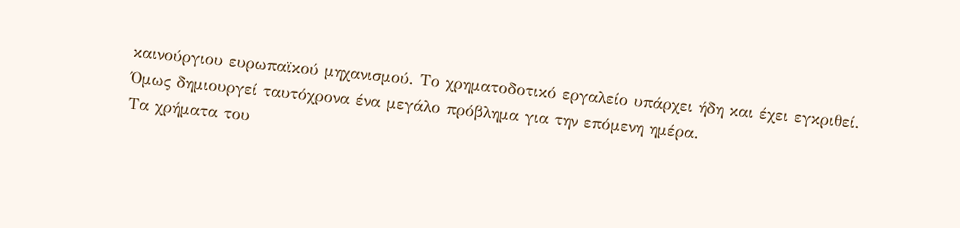καινούργιου ευρωπαϊκού μηχανισμού. Το χρηματοδοτικό εργαλείο υπάρχει ήδη και έχει εγκριθεί.
Όμως δημιουργεί ταυτόχρονα ένα μεγάλο πρόβλημα για την επόμενη ημέρα.
Τα χρήματα του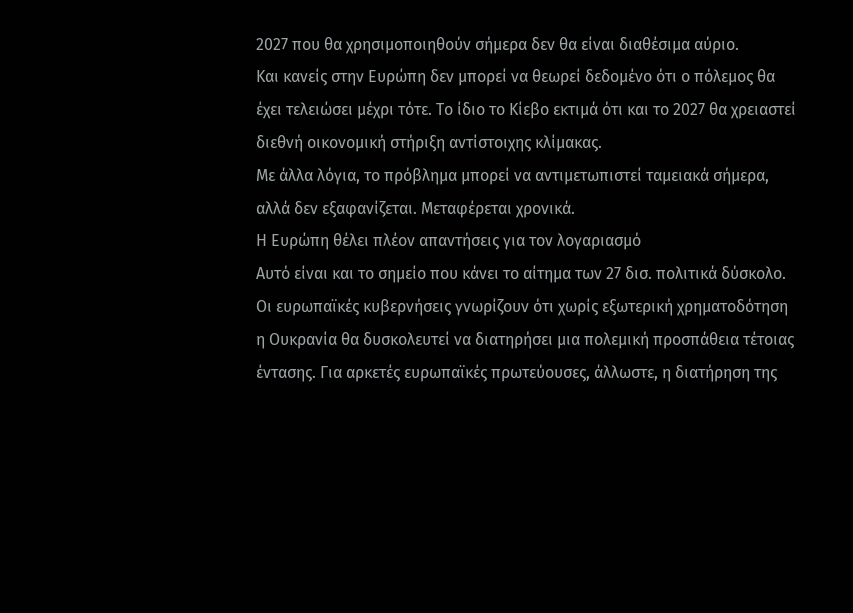2027 που θα χρησιμοποιηθούν σήμερα δεν θα είναι διαθέσιμα αύριο.
Και κανείς στην Ευρώπη δεν μπορεί να θεωρεί δεδομένο ότι ο πόλεμος θα έχει τελειώσει μέχρι τότε. Το ίδιο το Κίεβο εκτιμά ότι και το 2027 θα χρειαστεί διεθνή οικονομική στήριξη αντίστοιχης κλίμακας.
Με άλλα λόγια, το πρόβλημα μπορεί να αντιμετωπιστεί ταμειακά σήμερα, αλλά δεν εξαφανίζεται. Μεταφέρεται χρονικά.
Η Ευρώπη θέλει πλέον απαντήσεις για τον λογαριασμό
Αυτό είναι και το σημείο που κάνει το αίτημα των 27 δισ. πολιτικά δύσκολο.
Οι ευρωπαϊκές κυβερνήσεις γνωρίζουν ότι χωρίς εξωτερική χρηματοδότηση η Ουκρανία θα δυσκολευτεί να διατηρήσει μια πολεμική προσπάθεια τέτοιας έντασης. Για αρκετές ευρωπαϊκές πρωτεύουσες, άλλωστε, η διατήρηση της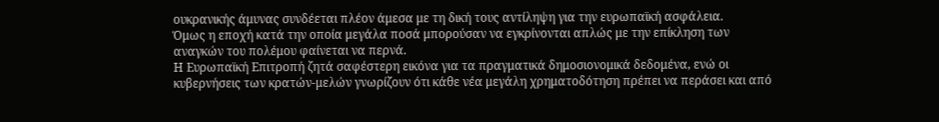ουκρανικής άμυνας συνδέεται πλέον άμεσα με τη δική τους αντίληψη για την ευρωπαϊκή ασφάλεια.
Όμως η εποχή κατά την οποία μεγάλα ποσά μπορούσαν να εγκρίνονται απλώς με την επίκληση των αναγκών του πολέμου φαίνεται να περνά.
Η Ευρωπαϊκή Επιτροπή ζητά σαφέστερη εικόνα για τα πραγματικά δημοσιονομικά δεδομένα, ενώ οι κυβερνήσεις των κρατών-μελών γνωρίζουν ότι κάθε νέα μεγάλη χρηματοδότηση πρέπει να περάσει και από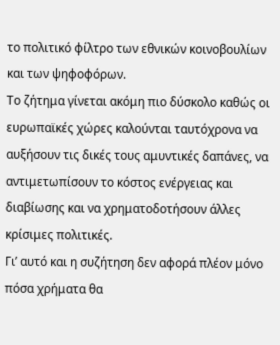το πολιτικό φίλτρο των εθνικών κοινοβουλίων και των ψηφοφόρων.
Το ζήτημα γίνεται ακόμη πιο δύσκολο καθώς οι ευρωπαϊκές χώρες καλούνται ταυτόχρονα να αυξήσουν τις δικές τους αμυντικές δαπάνες, να αντιμετωπίσουν το κόστος ενέργειας και διαβίωσης και να χρηματοδοτήσουν άλλες κρίσιμες πολιτικές.
Γι’ αυτό και η συζήτηση δεν αφορά πλέον μόνο πόσα χρήματα θα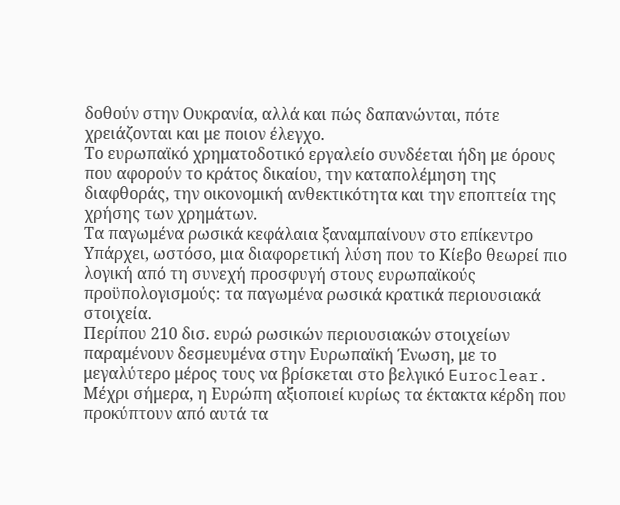δοθούν στην Ουκρανία, αλλά και πώς δαπανώνται, πότε χρειάζονται και με ποιον έλεγχο.
Το ευρωπαϊκό χρηματοδοτικό εργαλείο συνδέεται ήδη με όρους που αφορούν το κράτος δικαίου, την καταπολέμηση της διαφθοράς, την οικονομική ανθεκτικότητα και την εποπτεία της χρήσης των χρημάτων.
Τα παγωμένα ρωσικά κεφάλαια ξαναμπαίνουν στο επίκεντρο
Υπάρχει, ωστόσο, μια διαφορετική λύση που το Κίεβο θεωρεί πιο λογική από τη συνεχή προσφυγή στους ευρωπαϊκούς προϋπολογισμούς: τα παγωμένα ρωσικά κρατικά περιουσιακά στοιχεία.
Περίπου 210 δισ. ευρώ ρωσικών περιουσιακών στοιχείων παραμένουν δεσμευμένα στην Ευρωπαϊκή Ένωση, με το μεγαλύτερο μέρος τους να βρίσκεται στο βελγικό Euroclear.
Μέχρι σήμερα, η Ευρώπη αξιοποιεί κυρίως τα έκτακτα κέρδη που προκύπτουν από αυτά τα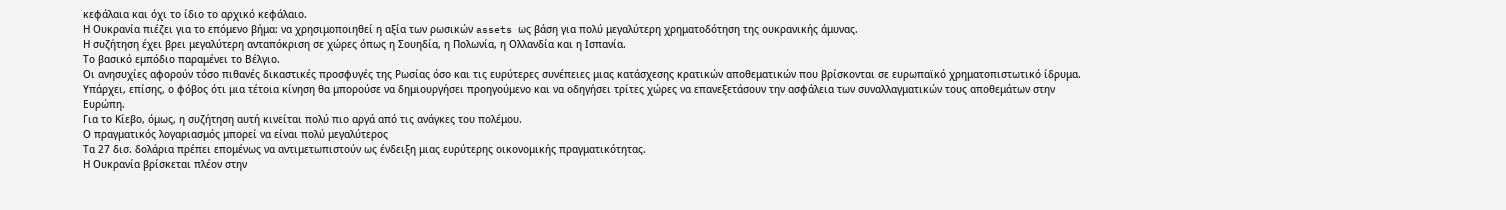κεφάλαια και όχι το ίδιο το αρχικό κεφάλαιο.
Η Ουκρανία πιέζει για το επόμενο βήμα: να χρησιμοποιηθεί η αξία των ρωσικών assets ως βάση για πολύ μεγαλύτερη χρηματοδότηση της ουκρανικής άμυνας.
Η συζήτηση έχει βρει μεγαλύτερη ανταπόκριση σε χώρες όπως η Σουηδία, η Πολωνία, η Ολλανδία και η Ισπανία.
Το βασικό εμπόδιο παραμένει το Βέλγιο.
Οι ανησυχίες αφορούν τόσο πιθανές δικαστικές προσφυγές της Ρωσίας όσο και τις ευρύτερες συνέπειες μιας κατάσχεσης κρατικών αποθεματικών που βρίσκονται σε ευρωπαϊκό χρηματοπιστωτικό ίδρυμα.
Υπάρχει, επίσης, ο φόβος ότι μια τέτοια κίνηση θα μπορούσε να δημιουργήσει προηγούμενο και να οδηγήσει τρίτες χώρες να επανεξετάσουν την ασφάλεια των συναλλαγματικών τους αποθεμάτων στην Ευρώπη.
Για το Κίεβο, όμως, η συζήτηση αυτή κινείται πολύ πιο αργά από τις ανάγκες του πολέμου.
Ο πραγματικός λογαριασμός μπορεί να είναι πολύ μεγαλύτερος
Τα 27 δισ. δολάρια πρέπει επομένως να αντιμετωπιστούν ως ένδειξη μιας ευρύτερης οικονομικής πραγματικότητας.
Η Ουκρανία βρίσκεται πλέον στην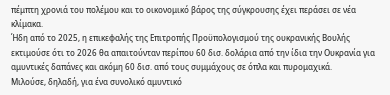πέμπτη χρονιά του πολέμου και το οικονομικό βάρος της σύγκρουσης έχει περάσει σε νέα κλίμακα.
Ήδη από το 2025, η επικεφαλής της Επιτροπής Προϋπολογισμού της ουκρανικής Βουλής εκτιμούσε ότι το 2026 θα απαιτούνταν περίπου 60 δισ. δολάρια από την ίδια την Ουκρανία για αμυντικές δαπάνες και ακόμη 60 δισ. από τους συμμάχους σε όπλα και πυρομαχικά.
Μιλούσε, δηλαδή, για ένα συνολικό αμυντικό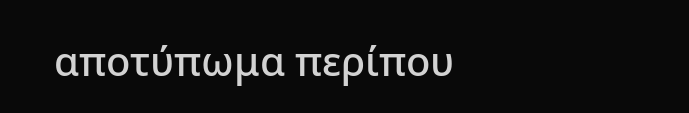αποτύπωμα περίπου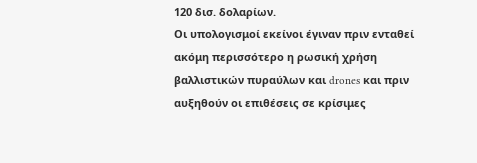120 δισ. δολαρίων.
Οι υπολογισμοί εκείνοι έγιναν πριν ενταθεί ακόμη περισσότερο η ρωσική χρήση βαλλιστικών πυραύλων και drones και πριν αυξηθούν οι επιθέσεις σε κρίσιμες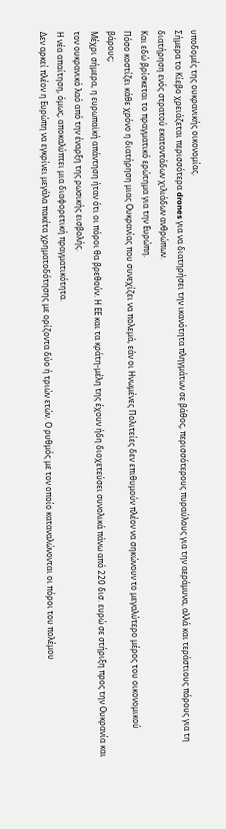υποδομές της ουκρανικής οικονομίας.
Σήμερα το Κίεβο χρειάζεται περισσότερα drones για να διατηρήσει την ικανότητα πληγμάτων σε βάθος, περισσότερους πυραύλους για την αεράμυνα, αλλά και τεράστιους πόρους για τη διατήρηση ενός στρατού εκατοντάδων χιλιάδων ανθρώπων.
Και εδώ βρίσκεται το πραγματικό ερώτημα για την Ευρώπη.
Πόσο κοστίζει κάθε χρόνο η διατήρηση μιας Ουκρανίας που συνεχίζει να πολεμά, εάν οι Ηνωμένες Πολιτείες δεν επιθυμούν πλέον να σηκώνουν το μεγαλύτερο μέρος του οικονομικού βάρους;
Μέχρι σήμερα, η ευρωπαϊκή απάντηση ήταν ότι οι πόροι θα βρεθούν. Η ΕΕ και τα κράτη-μέλη της έχουν ήδη διοχετεύσει συνολικά πάνω από 220 δισ. ευρώ σε στήριξη προς την Ουκρανία και τον ουκρανικό λαό από την έναρξη της ρωσικής εισβολής.
Η νέα απαίτηση, όμως, αποκαλύπτει μια διαφορετική πραγματικότητα.
Δεν αρκεί πλέον η Ευρώπη να εγκρίνει μεγάλα πακέτα χρηματοδότησης με ορίζοντα δύο ή τριών ετών. Ο ρυθμός με τον οποίο καταναλώνονται οι πόροι του πολέμου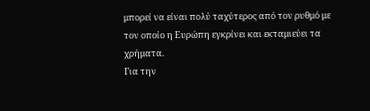μπορεί να είναι πολύ ταχύτερος από τον ρυθμό με τον οποίο η Ευρώπη εγκρίνει και εκταμιεύει τα χρήματα.
Για την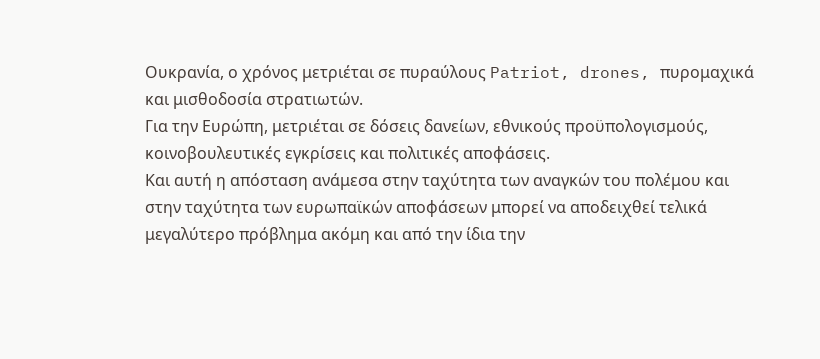Ουκρανία, ο χρόνος μετριέται σε πυραύλους Patriot, drones, πυρομαχικά και μισθοδοσία στρατιωτών.
Για την Ευρώπη, μετριέται σε δόσεις δανείων, εθνικούς προϋπολογισμούς, κοινοβουλευτικές εγκρίσεις και πολιτικές αποφάσεις.
Και αυτή η απόσταση ανάμεσα στην ταχύτητα των αναγκών του πολέμου και στην ταχύτητα των ευρωπαϊκών αποφάσεων μπορεί να αποδειχθεί τελικά μεγαλύτερο πρόβλημα ακόμη και από την ίδια την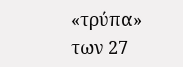«τρύπα» των 27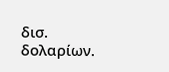δισ. δολαρίων.